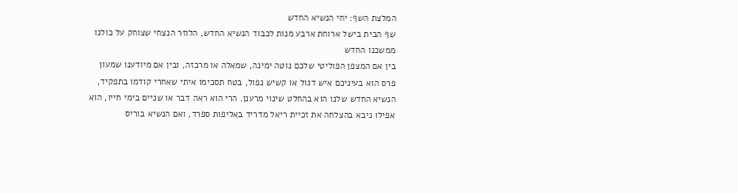המלצת השף: יחי הנשיא החדש
שף הבית בישל ארוחת ארבע מנות לכבוד הנשיא החדש, הלוזר הנצחי שצוחק על כולנו ממשכנו החדש
בין אם המצפן הפוליטי שלכם נוטה ימינה, שמאלה או מרכזה, ובין אם מיודענו שמעון פרס הוא בעיניכם איש דגול או קשיש נפול, בטח תסכימו איתי שאחרי קודמו בתפקיד, הנשיא החדש שלנו הוא בהחלט שינוי מרענן. הרי הוא ראה דבר או שניים בימי חייו, הוא אפילו ניבא בהצלחה את זכיית ריאל מדריד באליפות ספרד, ואם הנשיא בוריס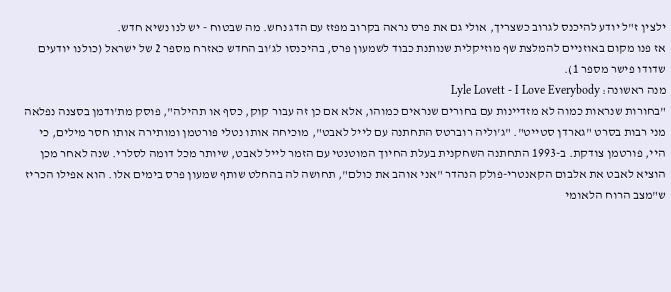ילצין ז"ל יודע להיכנס לגרוב כשצריך, אולי גם את פרס נראה בקרוב מפזז עם הדג נחש. מה שבטוח - יש לנו נשיא חדש.
אז פנו מקום באוזניים להמלצת שף מוזיקלית שנותנת כבוד לשמעון פרס, בהיכנסו לג'וב החדש כאזרח מספר 2 של ישראל (כולנו יודעים שדודו פישר מספר 1).
מנה ראשונה: Lyle Lovett - I Love Everybody
"בחורות שנראות כמוה לא מזדיינות עם בחורים שנראים כמוהו, אלא אם כן זה עבור קוק, כסף או תהילה", פוסק מת'ודמן בסצנה נפלאה מני רבות בסרט "גארדן סטייט". "ג'וליה רוברטס התחתנה עם לייל לאבט", מוכיחה אותו נטלי פורטמן ומותירה אותו חסר מילים, כי היי, פורטמן צודקת. ב-1993 התחתנה השחקנית בעלת החיוך המוטנטי עם הזמר לייל לאבט, שיותר מכל דומה לסלרי. שנה לאחר מכן הוציא לאבט את אלבום הקאנטרי-פולק הנהדר "אני אוהב את כולם", תחושה לה בהחלט שותף שמעון פרס בימים אלו. הוא אפילו הכריז ש"מצב הרוח הלאומי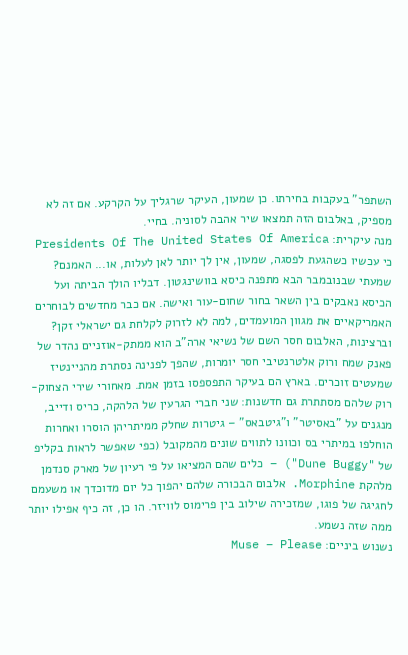השתפר" בעקבות בחירתו. כן שמעון, העיקר שרגליך על הקרקע. אם זה לא מספיק, באלבום הזה תמצאו שיר אהבה לסוניה. בחיי.
מנה עיקרית: Presidents Of The United States Of America
כי עכשיו כשהגעת לפסגה, שמעון, אין לך יותר לאן לעלות, או... האמנם? שמעתי שבנובמבר הבא מתפנה כיסא בוושינגטון. דבליו הולך הביתה ועל הכיסא נאבקים בין השאר בחור שחום-עור ואישה. אם כבר מחדשים לבוחרים האמריקאיים את מגוון המועמדים, למה לא לזרוק לקלחת גם ישראלי זקן?
וברצינות, האלבום חסר השם של נשיאי ארה"ב הוא ממתק-אוזניים נהדר של פאנק שמח ורוק אלטרנטיבי חסר יומרות, שהפך לפנינה נסתרת מהניינטיז שמעטים זוכרים. בארץ הם בעיקר התפספסו בזמן אמת. מאחורי שירי הצחוק-רוק שלהם מסתתרת גם חדשנות: שני חברי הגרעין של הלהקה, כריס ודייב, מנגנים על "באסיטר" ו"גיטבאס" – גיטרות שחלק ממיתריהן הוסרו ואחרות הוחלפו במיתרי בס וכוונו לתווים שונים מהמקובל (כפי שאפשר לראות בקליפ של "Dune Buggy") – כלים שהם המציאו על פי רעיון של מארק סנדמן מלהקת Morphine. אלבום הבכורה שלהם יהפוך כל יום מדוכדך או משעמם לחגיגה של פוגו, שמזכירה שילוב בין פרימוס לוויזר. הו כן, זה כיף אפילו יותר ממה שזה נשמע.
נשנוש ביניים: Muse – Please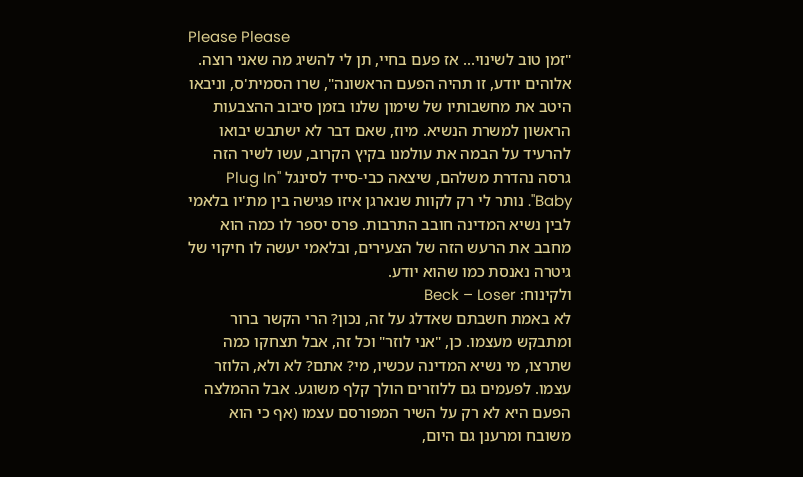Please Please
"זמן טוב לשינוי... אז פעם בחיי, תן לי להשיג מה שאני רוצה. אלוהים יודע, זו תהיה הפעם הראשונה", שרו הסמית'ס, וניבאו היטב את מחשבותיו של שימון שלנו בזמן סיבוב ההצבעות הראשון למשרת הנשיא. מיוז, שאם דבר לא ישתבש יבואו להרעיד על הבמה את עולמנו בקיץ הקרוב, עשו לשיר הזה גרסה נהדרת משלהם, שיצאה כבי-סייד לסינגל "Plug In Baby". נותר לי רק לקוות שנארגן איזו פגישה בין מת'יו בלאמי לבין נשיא המדינה חובב התרבות. פרס יספר לו כמה הוא מחבב את הרעש הזה של הצעירים, ובלאמי יעשה לו חיקוי של גיטרה נאנסת כמו שהוא יודע.
ולקינוח: Beck – Loser
לא באמת חשבתם שאדלג על זה, נכון? הרי הקשר ברור ומתבקש מעצמו. כן, "אני לוזר" וכל זה, אבל תצחקו כמה שתרצו, מי נשיא המדינה עכשיו, מי? אתם? לא ולא, הלוזר עצמו. לפעמים גם ללוזרים הולך קלף משוגע. אבל ההמלצה הפעם היא לא רק על השיר המפורסם עצמו (אף כי הוא משובח ומרענן גם היום,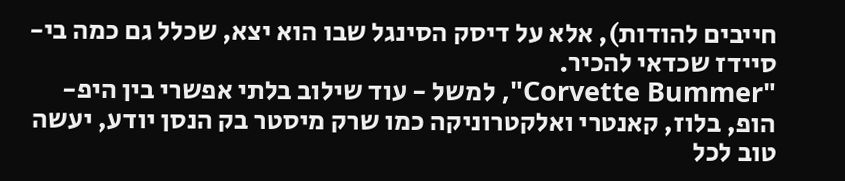חייבים להודות), אלא על דיסק הסינגל שבו הוא יצא, שכלל גם כמה בי-סיידז שכדאי להכיר.
"Corvette Bummer", למשל - עוד שילוב בלתי אפשרי בין היפ-הופ, בלוז, קאנטרי ואלקטרוניקה כמו שרק מיסטר בק הנסן יודע, יעשה טוב לכל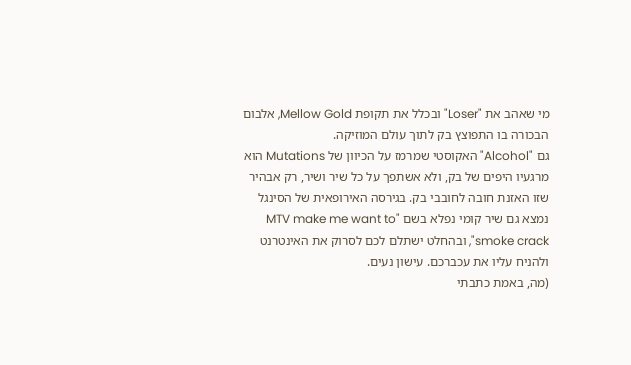מי שאהב את "Loser" ובכלל את תקופת Mellow Gold, אלבום הבכורה בו התפוצץ בק לתוך עולם המוזיקה.
גם "Alcohol" האקוסטי שמרמז על הכיוון של Mutations הוא מרגעיו היפים של בק, ולא אשתפך על כל שיר ושיר, רק אבהיר שזו האזנת חובה לחובבי בק. בגירסה האירופאית של הסינגל נמצא גם שיר קומי נפלא בשם "MTV make me want to smoke crack", ובהחלט ישתלם לכם לסרוק את האינטרנט ולהניח עליו את עכברכם. עישון נעים.
(מה, באמת כתבתי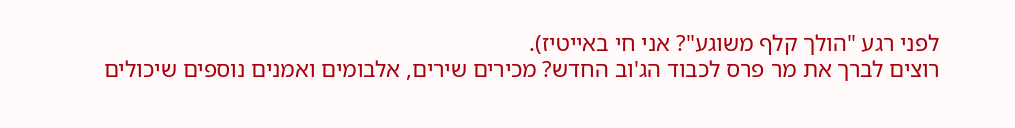לפני רגע "הולך קלף משוגע"? אני חי באייטיז).
רוצים לברך את מר פרס לכבוד הג'וב החדש? מכירים שירים, אלבומים ואמנים נוספים שיכולים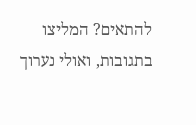להתאים? המליצו בתגובות, ואולי נערוך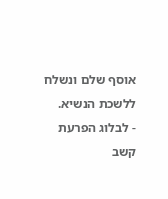אוסף שלם ונשלח ללשכת הנשיא.
- לבלוג הפרעת קשב